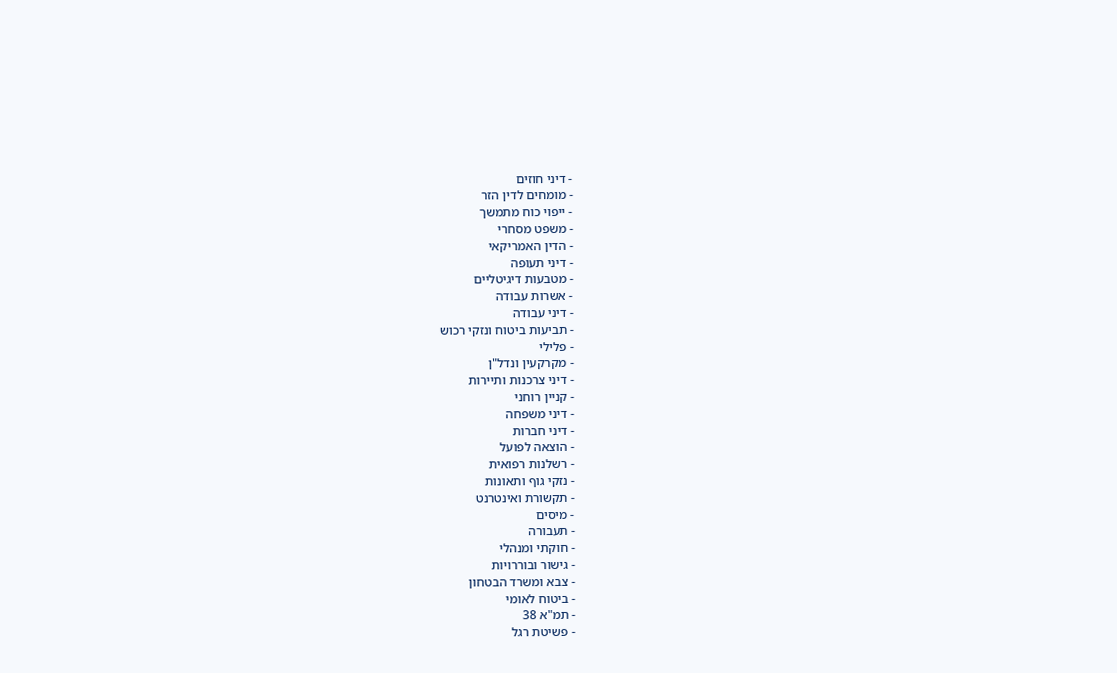- דיני חוזים
- מומחים לדין הזר
- ייפוי כוח מתמשך
- משפט מסחרי
- הדין האמריקאי
- דיני תעופה
- מטבעות דיגיטליים
- אשרות עבודה
- דיני עבודה
- תביעות ביטוח ונזקי רכוש
- פלילי
- מקרקעין ונדל"ן
- דיני צרכנות ותיירות
- קניין רוחני
- דיני משפחה
- דיני חברות
- הוצאה לפועל
- רשלנות רפואית
- נזקי גוף ותאונות
- תקשורת ואינטרנט
- מיסים
- תעבורה
- חוקתי ומנהלי
- גישור ובוררויות
- צבא ומשרד הבטחון
- ביטוח לאומי
- תמ"א 38
- פשיטת רגל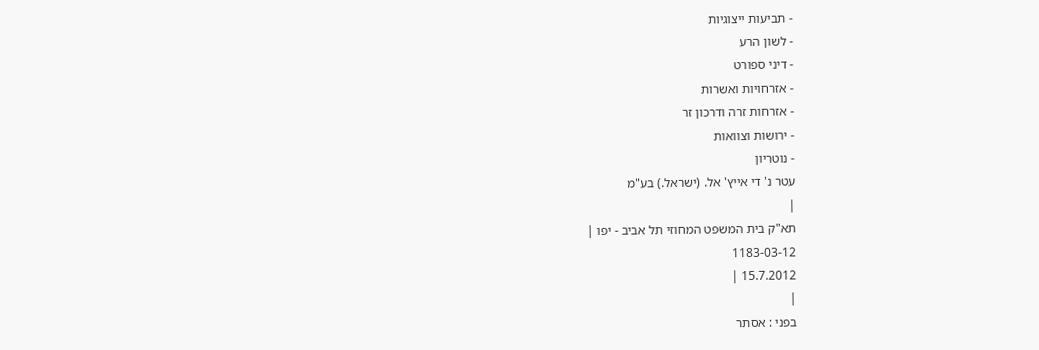- תביעות ייצוגיות
- לשון הרע
- דיני ספורט
- אזרחויות ואשרות
- אזרחות זרה ודרכון זר
- ירושות וצוואות
- נוטריון
עטר נ' די אייץ' אל. (ישראל.) בע"מ
|
תא"ק בית המשפט המחוזי תל אביב - יפו |
1183-03-12
15.7.2012 |
|
בפני : אסתר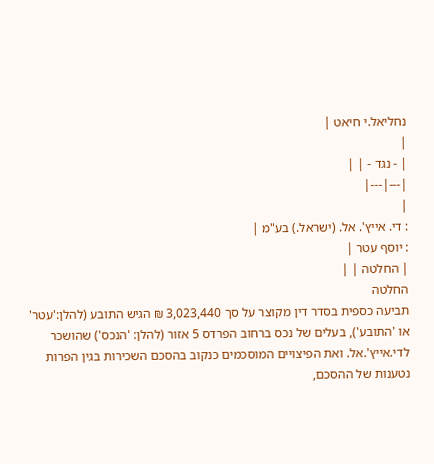נחליאל.י חיאט |
|
| - נגד - | |
|---|---|
|
: די. אייץ'. אל. (ישראל.) בע"מ |
: יוסף עטר |
| החלטה | |
החלטה
תביעה כספית בסדר דין מקוצר על סך 3,023,440 ₪ הגיש התובע (להלן:'עטר' או 'התובע'), בעלים של נכס ברחוב הפרדס 5 אזור (להלן: 'הנכס') שהושכר לדי.אייץ'.אל. ואת הפיצויים המוסכמים כנקוב בהסכם השכירות בגין הפרות נטענות של ההסכם,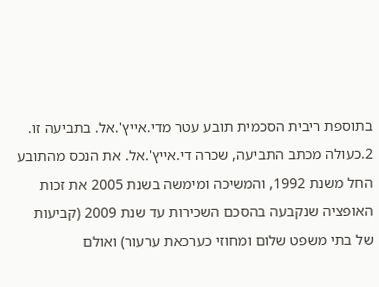בתוספת ריבית הסכמית תובע עטר מדי.אייץ'.אל. בתביעה זו.
2.כעולה מכתב התביעה, שכרה די.אייץ'.אל. את הנכס מהתובע החל משנת 1992, והמשיכה ומימשה בשנת 2005 את זכות האופציה שנקבעה בהסכם השכירות עד שנת 2009 (קביעות של בתי משפט שלום ומחוזי כערכאת ערעור) ואולם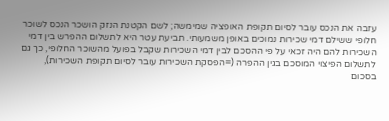עזבה את הנכס עובר לסיום תקופת האופציה שמימשה; לשם הקטנת הנזק הושכר הנכס לשוכר חלופי ששילם דמי שכירות נמוכים באופן משמעותי. תביעת עטר היא לתשלום ההפרש בין דמי השכירות להם היה זכאי על פי ההסכם לבין דמי השכירות שקבל בפועל מהשוכר החלופי, כך גם לתשלום הפיצוי המוסכם בגין ההפרה (=הפסקת השכירות עובר לסיום תקופת השכירות), בסכום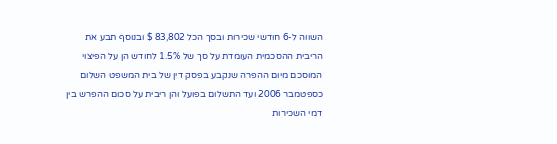השווה ל-6 חודשי שכירות ובסך הכל 83,802 $ ובנוסף תבע את הריבית ההסכמית העומדת על סך של 1.5% לחודש הן על הפיצוי המוסכם מיום ההפרה שנקבע בפסק דין של בית המשפט השלום כספטמבר 2006 ועד התשלום בפועל והן ריבית על סכום ההפרש בין דמי השכירות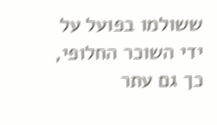ששולמו בפועל על ידי השוכר החלופי, כך גם עתר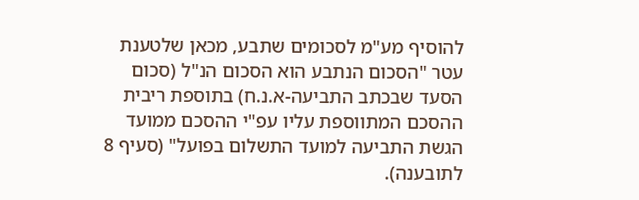להוסיף מע"מ לסכומים שתבע, מכאן שלטענת עטר "הסכום הנתבע הוא הסכום הנ"ל (סכום הסעד שבכתב התביעה-א.נ.ח) בתוספת ריבית ההסכם המתווספת עליו עפ"י ההסכם ממועד הגשת התביעה למועד התשלום בפועל" (סעיף 8 לתובענה).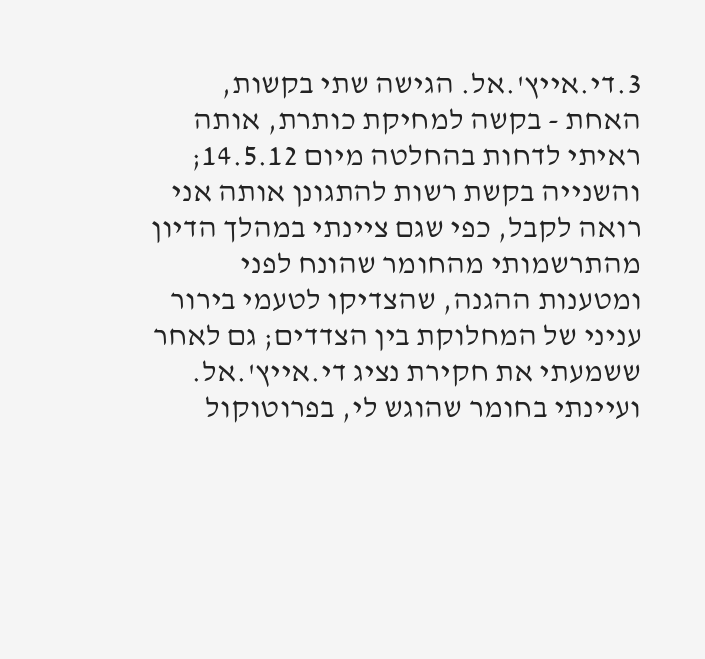3.די.אייץ'.אל. הגישה שתי בקשות, האחת - בקשה למחיקת כותרת, אותה ראיתי לדחות בהחלטה מיום 14.5.12; והשנייה בקשת רשות להתגונן אותה אני רואה לקבל, כפי שגם ציינתי במהלך הדיון מהתרשמותי מהחומר שהונח לפני ומטענות ההגנה, שהצדיקו לטעמי בירור עניני של המחלוקת בין הצדדים; גם לאחר ששמעתי את חקירת נציג די.אייץ'.אל. ועיינתי בחומר שהוגש לי, בפרוטוקול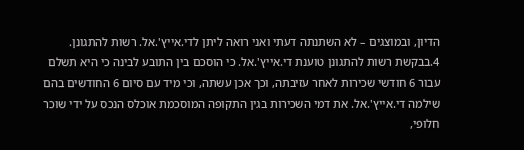הדיון, ובמוצגים – לא השתנתה דעתי ואני רואה ליתן לדי.אייץ'.אל. רשות להתגונן.
4.בבקשת רשות להתגונן טוענת די.אייץ'.אל. כי הוסכם בין התובע לבינה כי היא תשלם עבור 6 חודשי שכירות לאחר עזיבתה, וכך אכן עשתה, וכי מיד עם סיום 6 החודשים בהם שילמה די.אייץ'.אל. את דמי השכירות בגין התקופה המוסכמת אוכלס הנכס על ידי שוכר חלופי,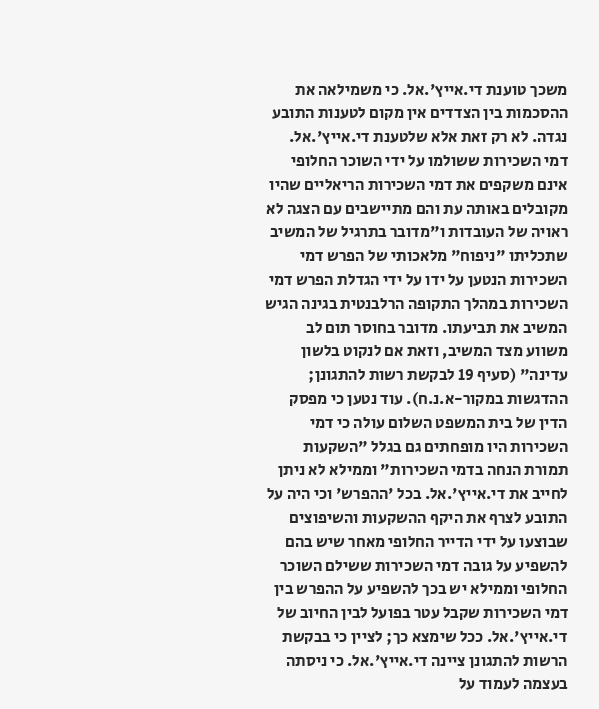משכך טוענת די.אייץ'.אל. כי משמילאה את ההסכמות בין הצדדים אין מקום לטענות התובע נגדה. לא רק זאת אלא שלטענת די.אייץ'.אל. דמי השכירות ששולמו על ידי השוכר החלופי אינם משקפים את דמי השכירות הריאליים שהיו מקובלים באותה עת והם מתיישבים עם הצגה לא ראויה של העובדות ו"מדובר בתרגיל של המשיב שתכליתו "ניפוח" מלאכותי של הפרש דמי השכירות הנטען על ידו על ידי הגדלת הפרש דמי השכירות במהלך התקופה הרלבנטית בגינה הגיש המשיב את תביעתו. מדובר בחוסר תום לב משווע מצד המשיב, וזאת אם לנקוט בלשון עדינה" (סעיף 19 לבקשת רשות להתגונן; ההדגשות במקור-א.נ.ח). עוד נטען כי מפסק הדין של בית המשפט השלום עולה כי דמי השכירות היו מופחתים גם בגלל "השקעות תמורת הנחה בדמי השכירות" וממילא לא ניתן לחייב את די.אייץ'.אל. בכל 'ההפרש' וכי היה על התובע לצרף את היקף ההשקעות והשיפוצים שבוצעו על ידי הדייר החלופי מאחר שיש בהם להשפיע על גובה דמי השכירות ששילם השוכר החלופי וממילא יש בכך להשפיע על ההפרש בין דמי השכירות שקבל עטר בפועל לבין החיוב של די.אייץ'.אל. ככל שימצא כך; לציין כי בבקשת הרשות להתגונן ציינה די.אייץ'.אל. כי ניסתה בעצמה לעמוד על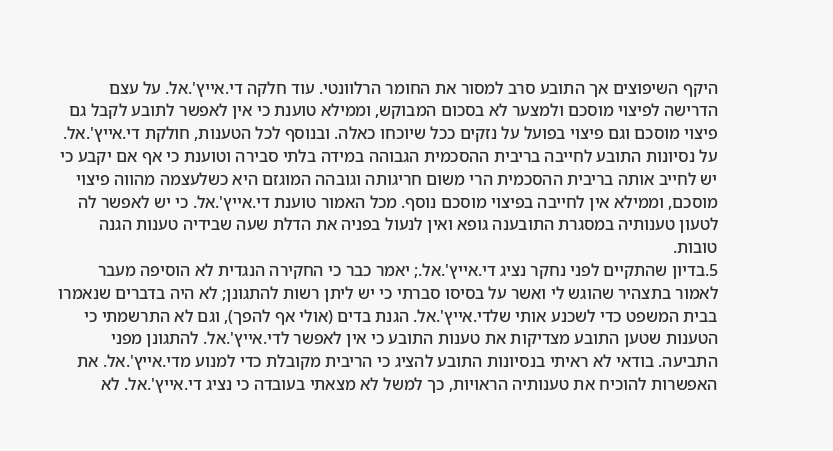היקף השיפוצים אך התובע סרב למסור את החומר הרלוונטי. עוד חלקה די.אייץ'.אל. על עצם הדרישה לפיצוי מוסכם ולמצער לא בסכום המבוקש, וממילא טוענת כי אין לאפשר לתובע לקבל גם פיצוי מוסכם וגם פיצוי בפועל על נזקים ככל שיוכחו כאלה. ובנוסף לכל הטענות, חולקת די.אייץ'.אל. על נסיונות התובע לחייבה בריבית ההסכמית הגבוהה במידה בלתי סבירה וטוענת כי אף אם יקבע כי יש לחייב אותה בריבית ההסכמית הרי משום חריגותה וגובהה המוגזם היא כשלעצמה מהווה פיצוי מוסכם, וממילא אין לחייבה בפיצוי מוסכם נוסף. מכל האמור טוענת די.אייץ'.אל. כי יש לאפשר לה לטעון טענותיה במסגרת התובענה גופא ואין לנעול בפניה את הדלת שעה שבידיה טענות הגנה טובות.
5.בדיון שהתקיים לפני נחקר נציג די.אייץ'.אל.; יאמר כבר כי החקירה הנגדית לא הוסיפה מעבר לאמור בתצהיר שהוגש לי ואשר על בסיסו סברתי כי יש ליתן רשות להתגונן; לא היה בדברים שנאמרו בבית המשפט כדי לשכנע אותי שלדי.אייץ'.אל. הגנת בדים (אולי אף להפך), וגם לא התרשמתי כי הטענות שטען התובע מצדיקות את טענות התובע כי אין לאפשר לדי.אייץ'.אל. להתגונן מפני התביעה. בודאי לא ראיתי בנסיונות התובע להציג כי הריבית מקובלת כדי למנוע מדי.אייץ'.אל. את האפשרות להוכיח את טענותיה הראויות, כך למשל לא מצאתי בעובדה כי נציג די.אייץ'.אל. לא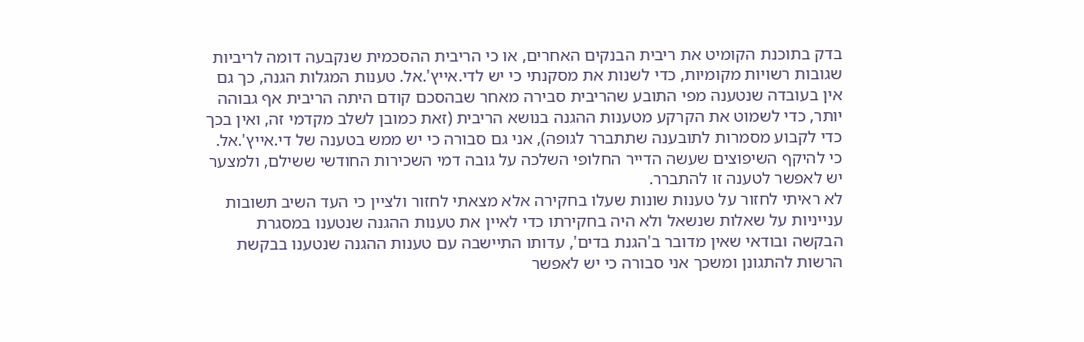בדק בתוכנת הקומיט את ריבית הבנקים האחרים, או כי הריבית ההסכמית שנקבעה דומה לריביות שגובות רשויות מקומיות, כדי לשנות את מסקנתי כי יש לדי.אייץ'.אל. טענות המגלות הגנה, כך גם אין בעובדה שנטענה מפי התובע שהריבית סבירה מאחר שבהסכם קודם היתה הריבית אף גבוהה יותר, כדי לשמוט את הקרקע מטענות ההגנה בנושא הריבית (זאת כמובן לשלב מקדמי זה, ואין בכך כדי לקבוע מסמרות לתובענה שתתברר לגופה), אני גם סבורה כי יש ממש בטענה של די.אייץ'.אל. כי להיקף השיפוצים שעשה הדייר החלופי השלכה על גובה דמי השכירות החודשי ששילם, ולמצער יש לאפשר לטענה זו להתברר.
לא ראיתי לחזור על טענות שונות שעלו בחקירה אלא מצאתי לחזור ולציין כי העד השיב תשובות ענייניות על שאלות שנשאל ולא היה בחקירתו כדי לאיין את טענות ההגנה שנטענו במסגרת הבקשה ובודאי שאין מדובר ב'הגנת בדים', עדותו התיישבה עם טענות ההגנה שנטענו בבקשת הרשות להתגונן ומשכך אני סבורה כי יש לאפשר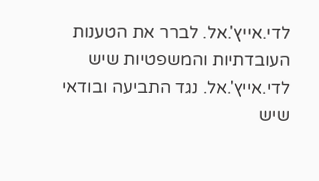לדי.אייץ'.אל. לברר את הטענות העובדתיות והמשפטיות שיש לדי.אייץ'.אל. נגד התביעה ובודאי שיש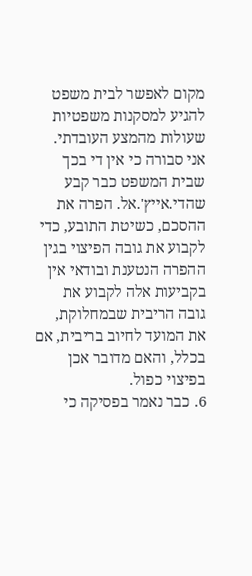מקום לאפשר לבית משפט להגיע למסקנות משפטיות שעולות מהמצע העובדתי. אני סבורה כי אין די בכך שבית המשפט כבר קבע שהדי.אייץ'.אל. הפרה את ההסכם, כשיטת התובע, כדי לקבוע את גובה הפיצוי בגין ההפרה הנטענת ובודאי אין בקביעות אלה לקבוע את גובה הריבית שבמחלוקת, את המועד לחיוב בריבית, אם בכלל, והאם מדובר אכן בפיצוי כפול.
6. כבר נאמר בפסיקה כי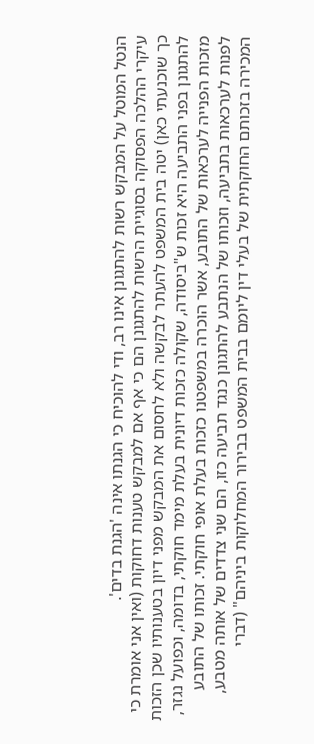הנטל המוטל על המבקש רשות להתגונן אינו רב, ודי להוכיח כי הגנתו אינה 'הגנת בדים'.
עיקרי ההלכה הפסוקה בסוגיית הרשות להתגונן הם כי אף אם למבקש טענות דחוקות (ואין אני אומרת כי כך שוכנעתי כאן) יטה בית המשפט להעתר לבקשה ולא לחסום את המבקש מפני דיון בטענותיו שכן הזכות להתגונן בפני התביעה היא זכות ש"ביסודה, שקולה כזכות דיונית בעלת מימד חוקתי, בדומה, וכפועל נגזר, מזכות הפנייה לערכאות של התובע, אשר הוכרה במשפטנו כזכות בעלת אופי חוקתי. זכותו של התובע לפנות לערכאות בתביעה, וזכותו של הנתבע להתגונן כנגד תביעה כזו, הם שני צדדים של אותה מטבע, המכירה בזכותם החוקתית של בעלי דין ליומם בבית המשפט בבירור המחלוקות ביניהם" (דברי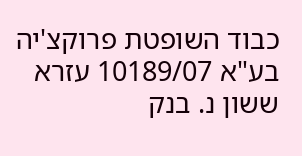כבוד השופטת פרוקצ'יה בע"א 10189/07 עזרא ששון נ. בנק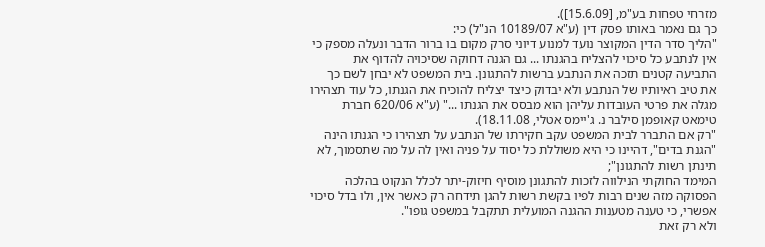מזרחי טפחות בע"מ, [15.6.09]).
כך גם נאמר באותו פסק דין (ע"א 10189/07 הנ"ל) כי:
"הליך סדר הדין המקוצר נועד למנוע דיוני סרק מקום בו ברור הדבר ונעלה מספק כי אין לנתבע כל סיכוי להצליח בהגנתו ... גם הגנה דחוקה שסיכויה להדוף את התביעה קטנים תזכה את הנתבע ברשות להתגונן. בית המשפט לא יבחן לשם כך את טיב ראיותיו של הנתבע ולא יבדוק כיצד יצליח להוכיח את הגנתו, כל עוד תצהירו מגלה את פרטי העובדות עליהן הוא מבסס את הגנתו ..." (ע"א 620/06 חברת טימאט קאופמן סילבר נ. ג'יימס אטלי, 18.11.08).
"רק אם התברר לבית המשפט עקב חקירתו של הנתבע על תצהירו כי הגנתו הינה "הגנת בדים", דהיינו כי היא משוללת כל יסוד על פניה ואין לה על מה שתסמוך, לא תינתן רשות להתגונן";
המימד החוקתי הנילווה לזכות להתגונן מוסיף חיזוק-יתר לכלל הנקוט בהלכה הפסוקה מזה שנים רבות לפיו בקשת רשות להגן תידחה רק כאשר אין, ולו בדל סיכוי אפשרי, כי טענה מטענות ההגנה המועלית תתקבל במשפט גופו".
ולא רק זאת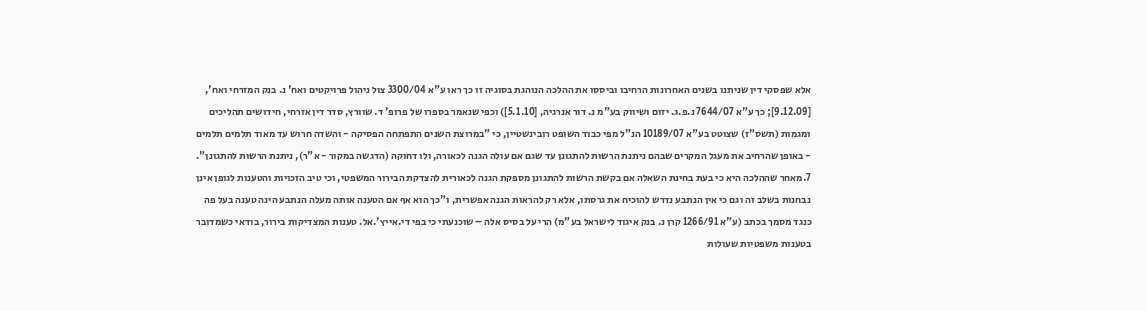אלא שפסקי דין שניתנו בשנים האחרונות הרחיבו וביססו את ההלכה הנוהגת בסוגיה זו כך ראו ע"א 3300/04 צול ניהול פרויקטים ואח' נ. בנק המזרחי ואח', [9.12.09]; כך ע"א 7644/07 נ.פ.ג. יזום ושיווק בע"מ נ. דור אנרגיה, [5.1.10]) וכפי שנאמר בספרו של פרופ' ד. שוורץ, סדר דין אזרחי, חידושים תהליכים ומגמות (תשס"ז) שצוטט בע"א 10189/07 הנ"ל מפי כבוד השופט רובינשטיין, כי "במרוצת השנים התפתחה הפסיקה - והשדה חרוש עד מאוד תלמים תלמים - באופן שהרחיב את מעגל המקרים שבהם ניתנת הרשות להתגונן עד שגם אם עולה הגנה לכאורה, ולו דחוקה (הדגשה במקור - א"ר), ניתנת הרשות להתגונן".
7.מאחר שההלכה היא כי בעת בחינת השאלה אם בקשת הרשות להתגונן מספקת הגנה לכאורית להצדקת הבירור המשפטי, וכי טיב הזכויות והטענות לגופן אינן נבחנות בשלב זה וגם כי אין הנתבע נדרש להוכיח את גרסתו, אלא רק להראות הגנה אפשרית, ו"כך הוא אף אם הטענה אותה מעלה הנתבע הינה טענה בעל פה כנגד מסמך בכתב (ע"א 1266/91 קרן נ. בנק איגוד לישראל בע"מ) הרי על בסיס אלה – שוכנעתי כי בפי די.אייץ'.אל. טענות המצדיקות בירור, בודאי כשמדובר בטענות משפטיות שעולות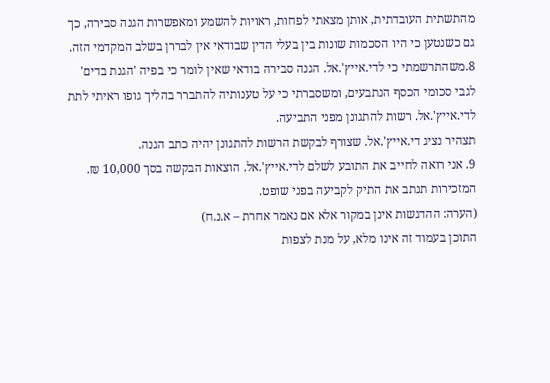מהתשתית העובדתית, אותן מצאתי לפחות, ראויות להשמע ומאפשרות הגנה סבירה, כך גם כשנטען כי היו הסכמות שונות בין בעלי הדין שבודאי אין לבררן בשלב המקדמי הזה.
8.משהתרשמתי כי לדי.אייץ'.אל. הגנה סבירה בודאי שאין לומר כי בפיה 'הגנת בדים' לגבי סכומי הכסף הנתבעים, ומשסברתי כי על טענותיה להתברר בהליך גופו ראיתי לתת לדי.אייץ'.אל. רשות להתגונן מפני התביעה.
תצהיר נציג די.אייץ'.אל. שצורף לבקשת הרשות להתגונן יהיה כתב הגנה.
9. אני רואה לחייב את התובע לשלם לדי.אייץ'.אל. הוצאות הבקשה בסך 10,000 ₪.
המזכירות תנתב את התיק לקביעה בפני שופט.
(הערה: ההדגשות אינן במקור אלא אם נאמר אחרת – א.נ.ח)
התוכן בעמוד זה אינו מלא, על מנת לצפות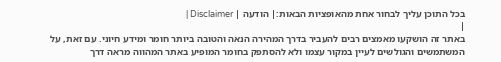בכל התוכן עליך לבחור אחת מהאופציות הבאות:| הודעה | Disclaimer |
|
באתר זה הושקעו מאמצים רבים להעביר בדרך המהירה הנאה והטובה ביותר חומר ומידע חיוני. עם זאת, על המשתמשים והגולשים לעיין במקור עצמו ולא להסתפק בחומר המופיע באתר המהווה מראה דרך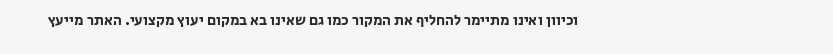וכיוון ואינו מתיימר להחליף את המקור כמו גם שאינו בא במקום יעוץ מקצועי. האתר מייעץ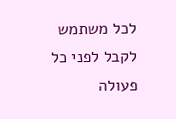לכל משתמש לקבל לפני כל פעולה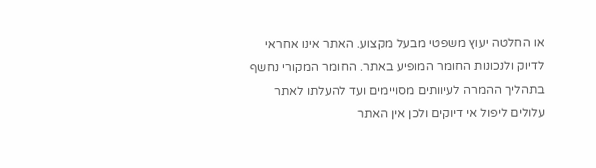או החלטה יעוץ משפטי מבעל מקצוע. האתר אינו אחראי לדיוק ולנכונות החומר המופיע באתר. החומר המקורי נחשף בתהליך ההמרה לעיוותים מסויימים ועד להעלתו לאתר עלולים ליפול אי דיוקים ולכן אין האתר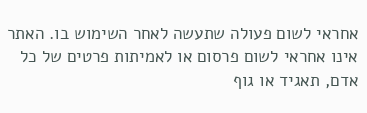אחראי לשום פעולה שתעשה לאחר השימוש בו. האתר אינו אחראי לשום פרסום או לאמיתות פרטים של כל אדם, תאגיד או גוף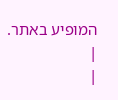המופיע באתר. |
|